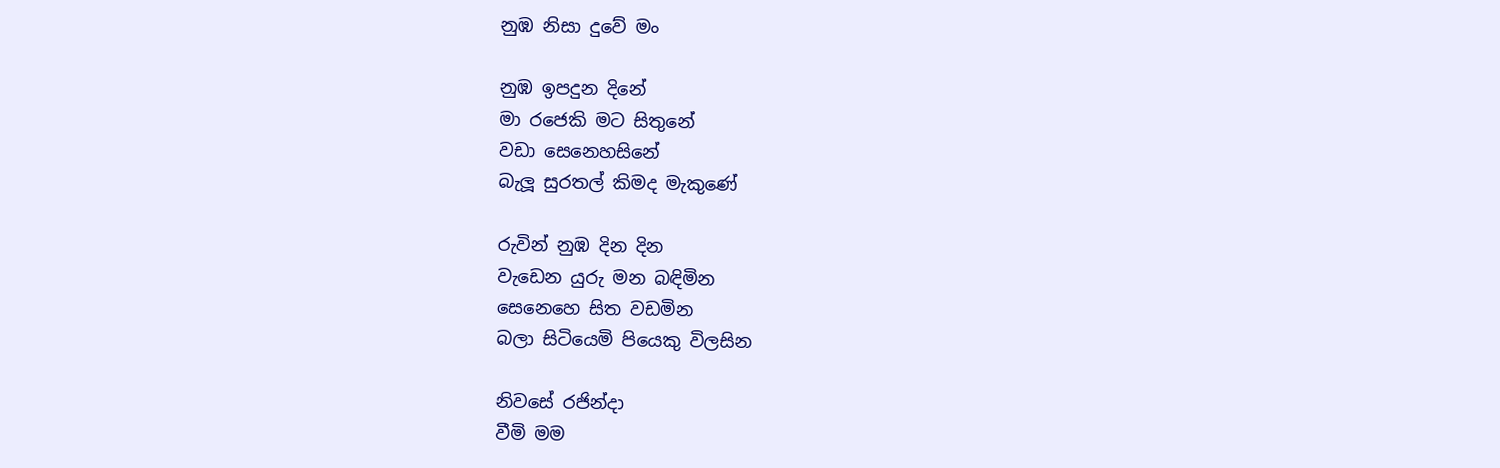නුඹ නිසා දුවේ මං

නුඹ ඉපදුන දිනේ
මා රජෙකි මට සිතුනේ
වඩා සෙනෙහසිනේ
බැලූ සුරතල් කිමද මැකුණේ

රුවින් නුඹ දින දින
වැඩෙන යුරු මන බඳිමින
සෙනෙහෙ සිත වඩමින
බලා සිටියෙමි පියෙකු විලසින

නිවසේ රජින්දා
වීමි මම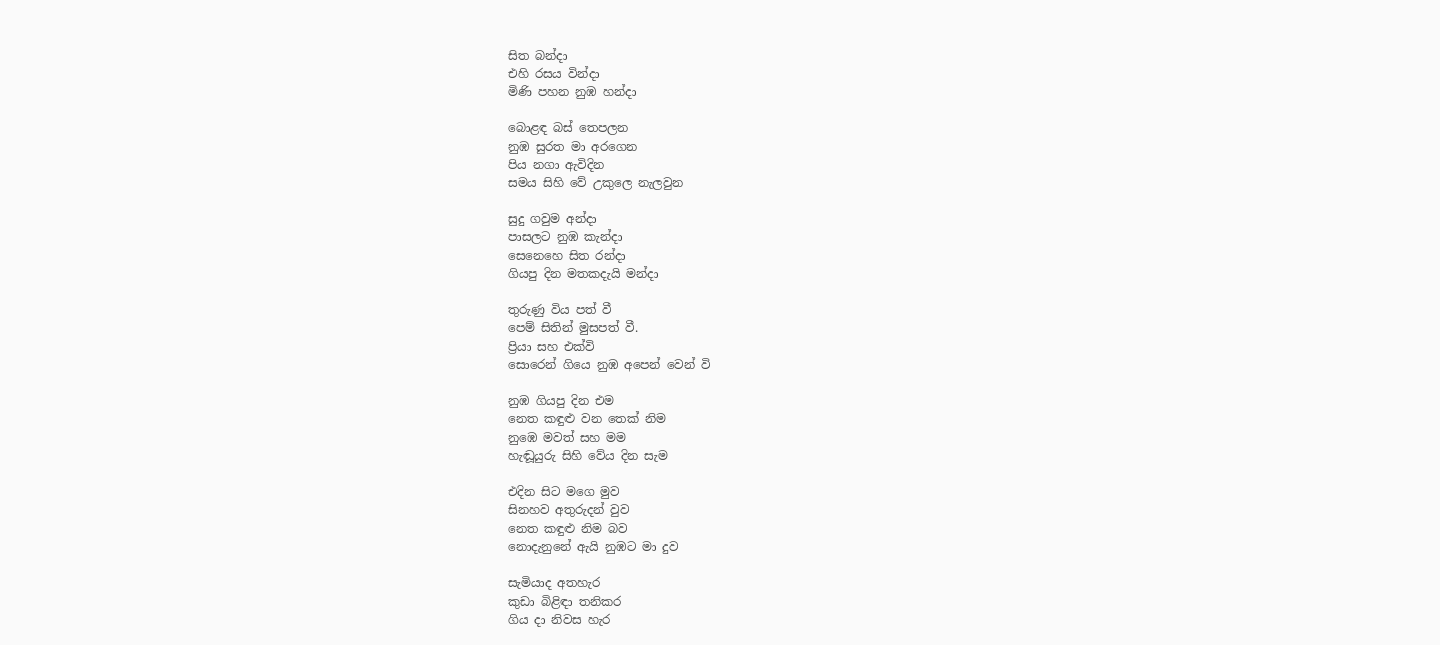සිත බන්දා
එහි රසය වින්දා
මිණි පහන නුඹ හන්දා

බොළඳ බස් තෙපලන
නුඹ සුරත මා අරගෙන
පිය නගා ඇවිදින
සමය සිහි වේ උකුලෙ නැලවුන

සුදු ගවුම අන්දා
පාසලට නුඹ කැන්දා
සෙනෙහෙ සිත රන්දා
ගියපු දින මතකදැයි මන්දා

තුරුණු විය පත් වී
පෙම් සිතින් මුසපත් වී.
ප්‍රියා සහ එක්වි
සොරෙන් ගියෙ නුඹ අපෙන් වෙන් වි

නුඹ ගියපු දින එම
නෙත කඳුළු වන තෙක් නිම
නුඹෙ මවත් සහ මම
හැඬූයුරු සිහි වේය දින සැම

එදින සිට මගෙ මුව
සිනහව අතුරුදන් වුව
නෙත කඳුළු නිම බව
නොදැනුනේ ඇයි නුඹට මා දුව

සැමියාද අතහැර
කුඩා බිළිඳා තනිකර
ගිය දා නිවස හැර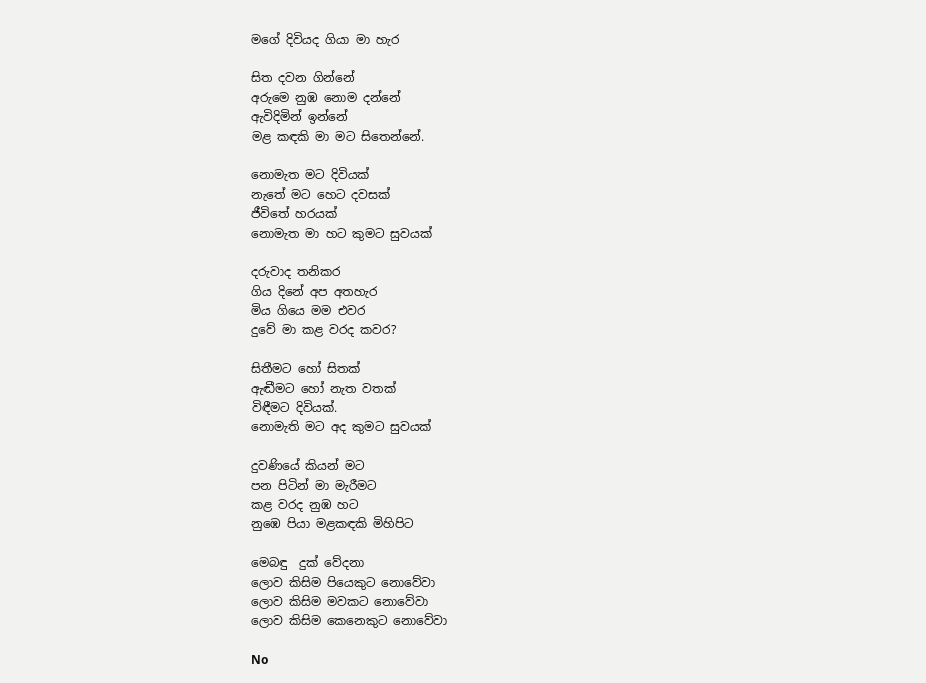මගේ දිවියද ගියා මා හැර

සිත දවන ගින්නේ
අරුමෙ නුඹ නොම දන්නේ
ඇවිදිමින් ඉන්නේ
මළ කඳකි මා මට සිතෙන්නේ.

නොමැත මට දිවියක්
නැතේ මට හෙට දවසක්
ජීවිතේ හරයක්
නොමැත මා හට කුමට සුවයක්

දරුවාද තනිකර
ගිය දිනේ අප අතහැර
මිය ගියෙ මම එවර
දුවේ මා කළ වරද කවර?

සිතීමට හෝ සිතක්
ඇඬීමට හෝ නැත වතක්
විඳීමට දිවියක්.
නොමැති මට අද කුමට සුවයක්

දුවණියේ කියන් මට
පන පිටින් මා මැරීමට
කළ වරද නුඹ හට
නුඹෙ පියා මළකඳකි මිහිපිට

මෙබඳු  දුක් වේදනා
ලොව කිසිම පියෙකුට නොවේවා
ලොව කිසිම මවකට නොවේවා
ලොව කිසිම කෙනෙකුට නොවේවා

No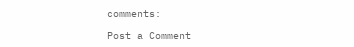comments:

Post a Comment